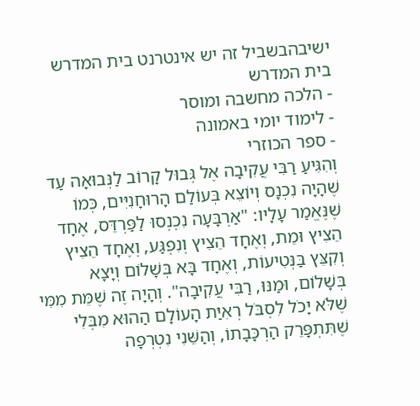ישיבהבשביל זה יש אינטרנט בית המדרש
בית המדרש
- הלכה מחשבה ומוסר
- לימוד יומי באמונה
- ספר הכוזרי
וְהִגִּיעַ רַבִּי עֲקִיבָה אֶל גְּבוּל קָרוֹב לַנְּבוּאָה עַד שֶׁהָיָה נִכְנָס וְיוֹצֵא בְּעוֹלַם הָרוּחָנִיִּים, כְּמוֹ שֶׁנֶּאֱמַר עָלָיו: "אַרְבָּעָה נִכְנְסוּ לַפַּרְדֵּס, אֶחָד הֵצִיץ וּמֵת, וְאֶחָד הֵצִיץ וְנִפְגַּע, וְאֶחָד הֵצִיץ וְקִצֵּץ בַּנְּטִיעוֹת, וְאֶחָד בָּא בְּשָׁלוֹם וְיָצָא בְּשָׁלוֹם, וּמַנּוּ, רַבִּי עֲקִיבָה". וְהָיָה זֶה שֶׁמֵּת מִמִּי שֶׁלֹּא יָכֹל לִסְבֹּל רְאִיַּת הָעוֹלָם הַהוּא מִבְּלִי שֶׁתִּתְפָּרֵק הַרְכָּבָתוֹ, וְהַשֵּׁנִי נִטְרְפָה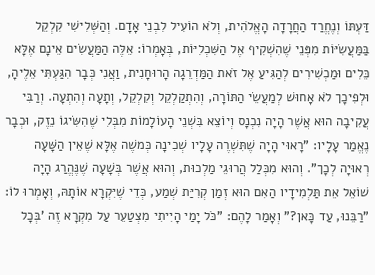דַּעְתּוֹ וְנֶחֱרַד הַחֲרָדָה הָאֱלֹהִית, וְלֹא הוֹעִיל לִבְנֵי אָדָם. וְהַשְּׁלִישִׁי קִלְקֵל בַּמַּעֲשִׂיּוֹת מִפְּנֵי שֶׁהִשְׁקִיף אֶל הַשִּׁכְלִיּוֹת, בְּאָמְרוֹ: אֵלֶּה הַמַּעֲשִׂים אֵינָם אֶלָּא כֵּלִים וּמַכְשִׁירִים לְהַגִּיעַ אֶל זֹאת הַמַּדְרֵגָה הָרוּחָנִית, וַאֲנִי כְּבָר הִגַּעְתִּי אֵלֶיהָ, וּלְפִיכָך לֹא אָחוּשׁ לְמַעֲשֵׂי הַתּוֹרָה, וְהִתְקַלְקֵל וְקִלְקֵל, וְתָעָה וְהִתְעָה. וְרַבִּי עֲקִיבָה הוּא אֲשֶׁר הָיָה נִכְנָס וְיוֹצֵא בִּשְׁנֵי הָעוֹלָמוֹת מִבְּלִי שֶׁהִשִּׂיגוֹ נֵזֶק, וּכְבָר נֶאֱמַר עָלָיו: "רָאוּי הָיָה שֶׁתִּשְׁרֶה עָלָיו שְׁכִינָה כְּמשֶׁה אֶלָּא שֶׁאֵין הַשָּׁעָה רְאוּיָה לְכָך". וְהוּא מִכְּלַל הֲרוּגֵי מַלְכוּת, וְהוּא אֲשֶׁר בְּשָׁעָה שֶׁנֶּהֱרַג הָיָה שׁוֹאֵל אֵת תַּלְמִידָיו הַאִם הוּא זְמַן קְרִיַּת שְׁמַע, כְּדֵי שֶׁיִּקְרָא אוֹתָהּ, וְאָמְרוּ לוֹ: "רַבֵּנוּ, עַד כָּאן?" וְאָמַר לָהֶם: "כֹּל יָמַי הָיִיתִי מִצְטַעֵר עַל מִקְרָא זֶה 'בְּכָל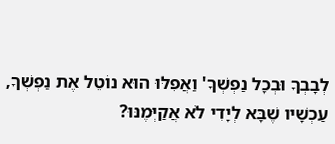לְבָבְךָ וּבְכָל נַפְשְׁךָ' וַאֲפִלּוּ הוּא נוֹטֵל אֶת נַפְשְׁךָ, עַכְשָׁיו שֶׁבָּא לְיָדִי לֹא אֲקַיְּמֶנּוּ?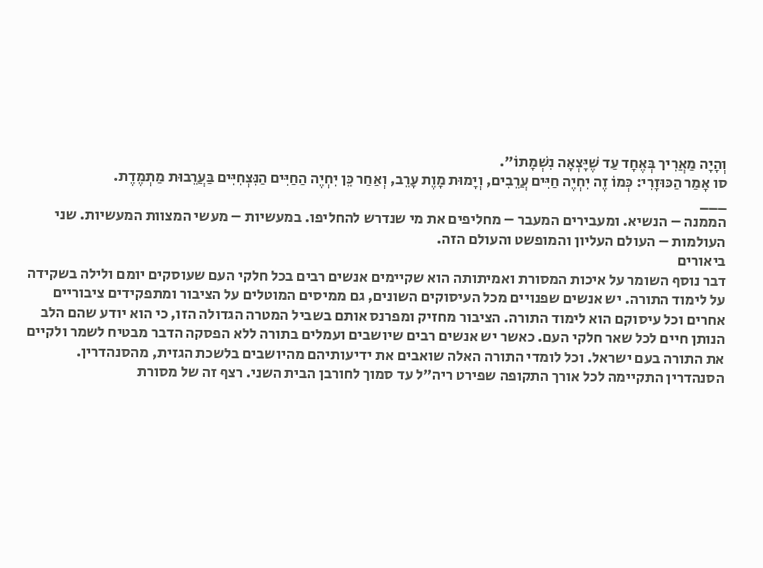וְהָיָה מַאֲרִיך בְּאֶחָד עַד שֶׁיָּצְאָה נִשְׁמָתוֹ".
סו אָמַר הַכּוּזָרִי: כְּמוֹ זֶה יִחְיֶה חַיִּים עֲרֵבִים, וְיָמוּת מָוֶת עָרֵב, וְאַחַר כֵּן יִחְיֶה הַחַיִּים הַנִּצְחִיִּים בַּעֲרֵבוּת מַתְמֶדֶת.
___
הממנה – הנשיא. ומעבירים המעבר – מחליפים את מי שנדרש להחליפו. במעשיות – מעשי המצוות המעשיות. שני העולמות – העולם העליון והמופשט והעולם הזה.
ביאורים
דבר נוסף השומר על איכות המסורת ואמיתותה הוא שקיימים אנשים רבים בכל חלקי העם שעוסקים יומם ולילה בשקידה על לימוד התורה. יש אנשים שפנויים מכל העיסוקים השונים, גם ממיסים המוטלים על הציבור ומתפקידים ציבוריים אחרים וכל עיסוקם הוא לימוד התורה. הציבור מחזיק ומפרנס אותם בשביל המטרה הגדולה הזו, כי הוא יודע שהם הלב הנותן חיים לכל שאר חלקי העם. כאשר יש אנשים רבים שיושבים ועמלים בתורה ללא הפסקה הדבר מבטיח לשמר ולקיים את התורה בעם ישראל. וכל לומדי התורה האלה שואבים את ידיעותיהם מהיושבים בלשכת הגזית, מהסנהדרין. הסנהדרין התקיימה לכל אורך התקופה שפירט ריה"ל עד סמוך לחורבן הבית השני. רצף זה של מסורת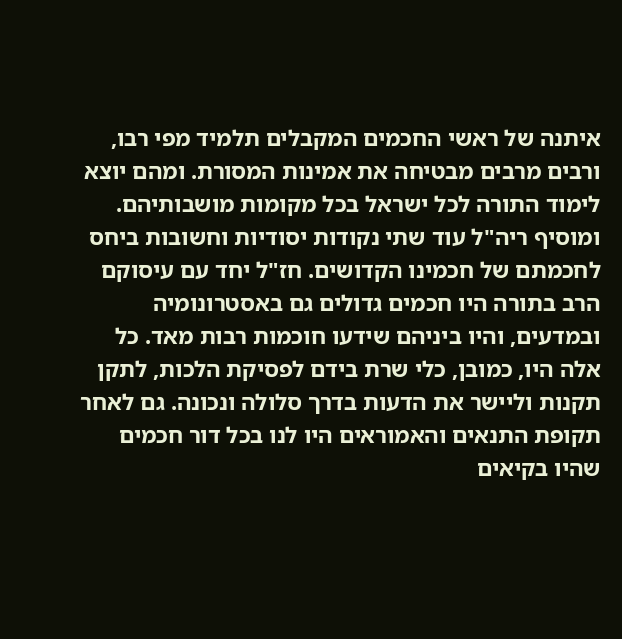איתנה של ראשי החכמים המקבלים תלמיד מפי רבו, ורבים מרבים מבטיחה את אמינות המסורת. ומהם יוצא לימוד התורה לכל ישראל בכל מקומות מושבותיהם.
ומוסיף ריה"ל עוד שתי נקודות יסודיות וחשובות ביחס לחכמתם של חכמינו הקדושים. חז"ל יחד עם עיסוקם הרב בתורה היו חכמים גדולים גם באסטרונומיה ובמדעים, והיו ביניהם שידעו חוכמות רבות מאד. כל אלה היו, כמובן, כלי שרת בידם לפסיקת הלכות, לתקן תקנות וליישר את הדעות בדרך סלולה ונכונה. גם לאחר תקופת התנאים והאמוראים היו לנו בכל דור חכמים שהיו בקיאים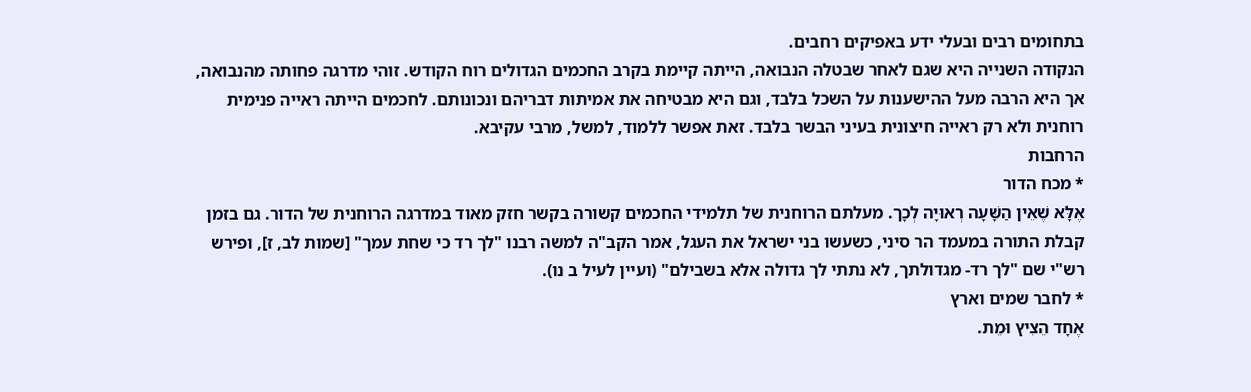בתחומים רבים ובעלי ידע באפיקים רחבים.
הנקודה השנייה היא שגם לאחר שבטלה הנבואה, הייתה קיימת בקרב החכמים הגדולים רוח הקודש. זוהי מדרגה פחותה מהנבואה, אך היא הרבה מעל ההישענות על השכל בלבד, וגם היא מבטיחה את אמיתות דבריהם ונכונותם. לחכמים הייתה ראייה פנימית רוחנית ולא רק ראייה חיצונית בעיני הבשר בלבד. זאת אפשר ללמוד, למשל, מרבי עקיבא.
הרחבות
* מכח הדור
אֶלָּא שֶׁאֵין הַשָּׁעָה רְאוּיָה לְכָך. מעלתם הרוחנית של תלמידי החכמים קשורה בקשר חזק מאוד במדרגה הרוחנית של הדור. גם בזמן קבלת התורה במעמד הר סיני, כשעשו בני ישראל את העגל, אמר הקב"ה למשה רבנו "לך רד כי שחת עמך" [שמות לב, ז], ופירש רש"י שם "לך רד- מגדולתך, לא נתתי לך גדולה אלא בשבילם" (ועיין לעיל ב נו).
* לחבר שמים וארץ
אֶחָד הֵצִיץ וּמֵת.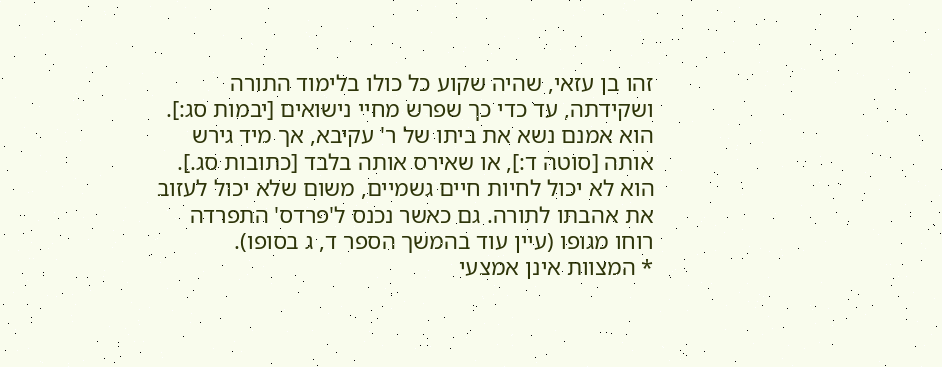זהו בן עזאי, שהיה שקוע כל כולו בלימוד התורה ושקידתה, עד כדי כך שפרש מחיי נישואים [יבמות סג:]. הוא אמנם נשא את ביתו של ר' עקיבא, אך מיד גירש אותה [סוטה ד:], או שאירס אותה בלבד [כתובות סג.]. הוא לא יכול לחיות חיים גשמיים, משום שלא יכול לעזוב את אהבתו לתורה. גם כאשר נכנס ל'פרדס' התפרדה רוחו מגופו (עיין עוד בהמשך הספר ד, ג בסופו).
* המצוות אינן אמצעי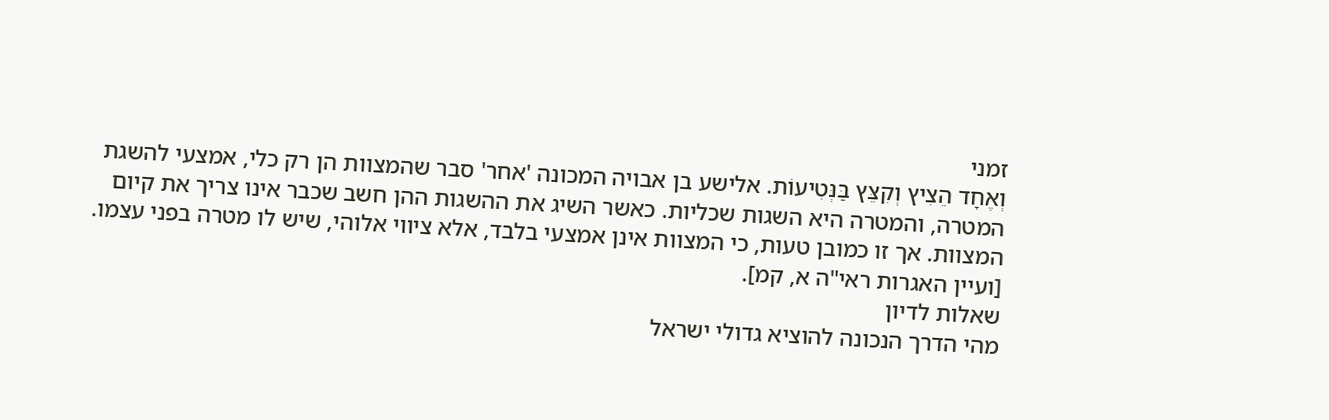זמני
וְאֶחָד הֵצִיץ וְקִצֵּץ בַּנְּטִיעוֹת. אלישע בן אבויה המכונה 'אחר' סבר שהמצוות הן רק כלי, אמצעי להשגת המטרה, והמטרה היא השגות שכליות. כאשר השיג את ההשגות ההן חשב שכבר אינו צריך את קיום המצוות. אך זו כמובן טעות, כי המצוות אינן אמצעי בלבד, אלא ציווי אלוהי, שיש לו מטרה בפני עצמו. [ועיין האגרות ראי"ה א, קמ].
שאלות לדיון
מהי הדרך הנכונה להוציא גדולי ישראל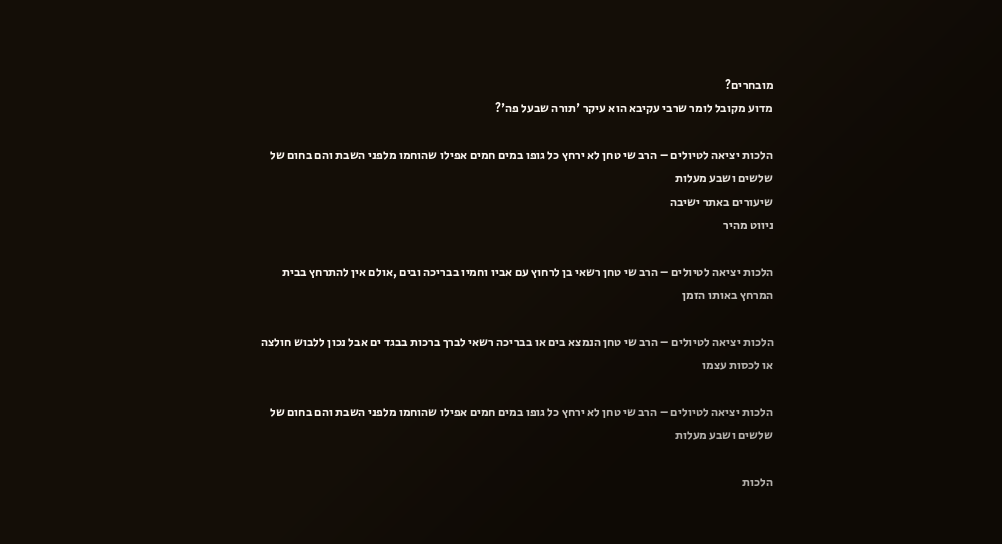מובחרים?
מדוע מקובל לומר שרבי עקיבא הוא עיקר 'תורה שבעל פה'?

הלכות יציאה לטיולים – הרב שי טחן לא ירחץ כל גופו במים חמים אפילו שהוחמו מלפני השבת והם בחום של שלשים ושבע מעלות
שיעורים באתר ישיבה
ניווט מהיר

הלכות יציאה לטיולים – הרב שי טחן רשאי בן לרחוץ עם אביו וחמיו בבריכה ובים ,אולם אין להתרחץ בבית המרחץ באותו הזמן

הלכות יציאה לטיולים – הרב שי טחן הנמצא בים או בבריכה רשאי לברך ברכות בבגד ים אבל נכון ללבוש חולצה או לכסות עצמו

הלכות יציאה לטיולים – הרב שי טחן לא ירחץ כל גופו במים חמים אפילו שהוחמו מלפני השבת והם בחום של שלשים ושבע מעלות

הלכות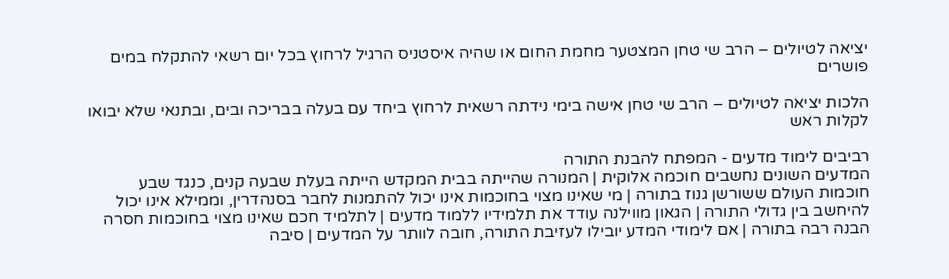יציאה לטיולים – הרב שי טחן המצטער מחמת החום או שהיה איסטניס הרגיל לרחוץ בכל יום רשאי להתקלח במים פושרים

הלכות יציאה לטיולים – הרב שי טחן אישה בימי נידתה רשאית לרחוץ ביחד עם בעלה בבריכה ובים, ובתנאי שלא יבואו לקלות ראש

רביבים לימוד מדעים - המפתח להבנת התורה
המדעים השונים נחשבים חוכמה אלוקית | המנורה שהייתה בבית המקדש הייתה בעלת שבעה קנים, כנגד שבע חוכמות העולם ששורשן גנוז בתורה | מי שאינו מצוי בחוכמות אינו יכול להתמנות לחבר בסנהדרין, וממילא אינו יכול להיחשב בין גדולי התורה | הגאון מווילנה עודד את תלמידיו ללמוד מדעים | לתלמיד חכם שאינו מצוי בחוכמות חסרה הבנה רבה בתורה | אם לימודי המדע יובילו לעזיבת התורה, חובה לוותר על המדעים | סיבה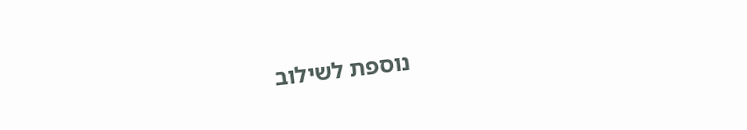נוספת לשילוב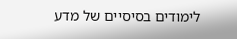לימודים בסיסיים של מדע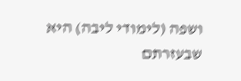ושפה (לימודי ליבה) היא שבעזרתם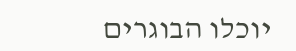יוכלו הבוגרים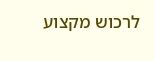לרכוש מקצוע